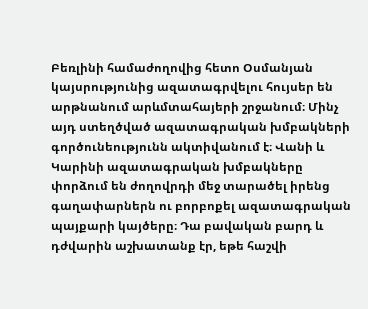Բեռլինի համաժողովից հետո Օսմանյան կայսրությունից ազատագրվելու հույսեր են արթնանում արևմտահայերի շրջանում։ Մինչ այդ ստեղծված ազատագրական խմբակների գործունեությունն ակտիվանում է։ Վանի և Կարինի ազատագրական խմբակները փորձում են ժողովրդի մեջ տարածել իրենց գաղափարներն ու բորբոքել ազատագրական պայքարի կայծերը։ Դա բավական բարդ և դժվարին աշխատանք էր, եթե հաշվի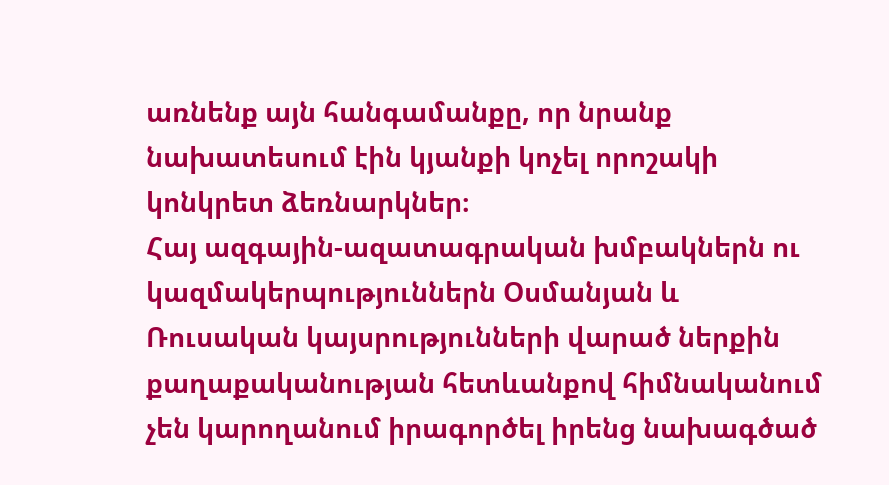առնենք այն հանգամանքը, որ նրանք նախատեսում էին կյանքի կոչել որոշակի կոնկրետ ձեռնարկներ։
Հայ ազգային-ազատագրական խմբակներն ու կազմակերպություններն Օսմանյան և Ռուսական կայսրությունների վարած ներքին քաղաքականության հետևանքով հիմնականում չեն կարողանում իրագործել իրենց նախագծած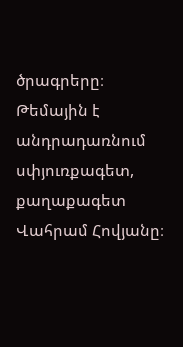ծրագրերը։
Թեմային է անդրադառնում սփյուռքագետ, քաղաքագետ Վահրամ Հովյանը։